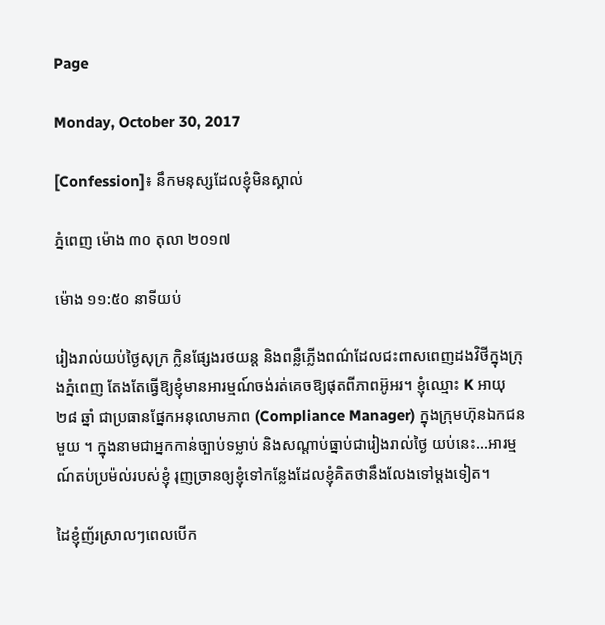Page

Monday, October 30, 2017

[Confession]៖ នឹកមនុស្សដែលខ្ញុំមិនស្គាល់

ភ្នំពេញ ម៉ោង ៣០ តុលា ២០១៧

ម៉ោង ១១:៥០ នាទីយប់

រៀងរាល់យប់ថ្ងៃសុក្រ ក្លិនផ្សែងរថយន្ត និងពន្លឺភ្លើងពណ៌ដែលជះពាសពេញដងវិថីក្នុងក្រុងភ្នំពេញ តែងតែធ្វើឱ្យខ្ញុំមានអារម្មណ៍ចង់រត់គេចឱ្យផុតពីភាពអ៊ូអរ។ ខ្ញុំឈ្មោះ K អាយុ ២៨ ឆ្នាំ ជាប្រធានផ្នែកអនុលោមភាព (Compliance Manager) ក្នុងក្រុមហ៊ុនឯកជនមួយ ។ ក្នុងនាមជាអ្នកកាន់ច្បាប់ទម្លាប់ និងសណ្តាប់ធ្នាប់ជារៀងរាល់ថ្ងៃ យប់នេះ...អារម្មណ៍តប់ប្រម៉ល់របស់ខ្ញុំ រុញច្រានឲ្យខ្ញុំទៅកន្លែងដែលខ្ញុំគិតថានឹងលែងទៅម្ដងទៀត។

ដៃខ្ញុំញ័រស្រាលៗពេលបើក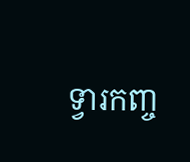ទ្វារកញ្ច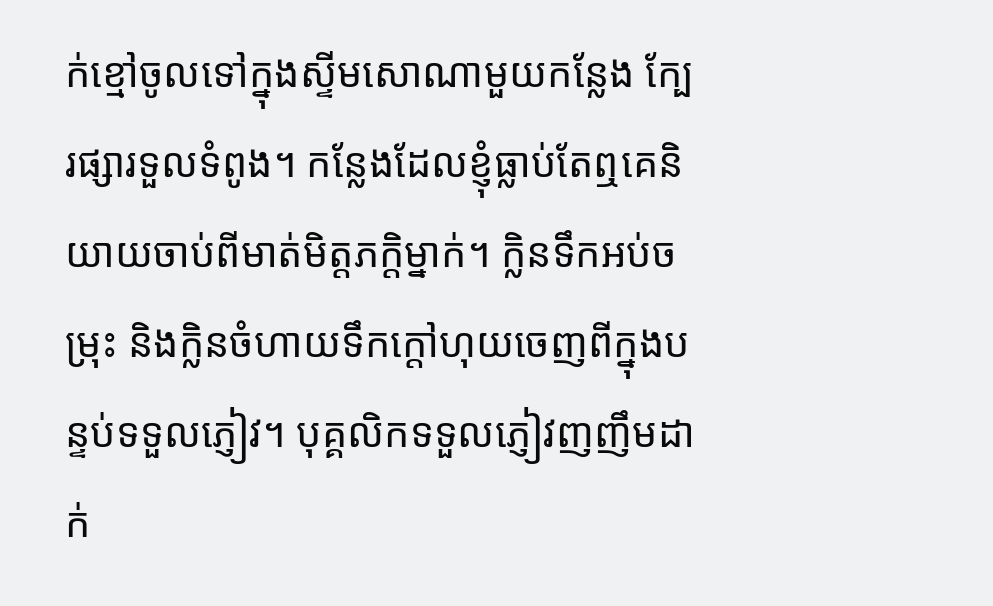ក់ខ្មៅចូលទៅក្នុងស្ទីមសោណាមួយកន្លែង ក្បែរផ្សារទួលទំពូង។ កន្លែងដែលខ្ញុំធ្លាប់តែឮគេនិយាយចាប់ពីមាត់មិត្តភក្តិម្នាក់។ ក្លិនទឹកអប់ចម្រុះ និងក្លិនចំហាយទឹកក្តៅហុយចេញពីក្នុងបន្ទប់ទទួលភ្ញៀវ។ បុគ្គលិកទទួលភ្ញៀវញញឹមដាក់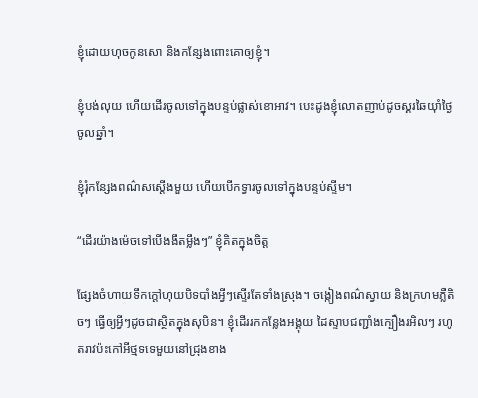ខ្ញុំដោយហុចកូនសោ និងកន្សែងពោះគោឲ្យខ្ញុំ។

ខ្ញុំបង់លុយ ហើយដើរចូលទៅក្នុងបន្ទប់ផ្លាស់ខោអាវ។ បេះដូងខ្ញុំលោតញាប់ដូចស្គរឆៃយ៉ាំថ្ងៃចូលឆ្នាំ។

ខ្ញុំរុំកន្សែងពណ៌សស្តើងមួយ ហើយបើកទ្វារចូលទៅក្នុងបន្ទប់ស្ទីម។

“ដើរយ៉ាងម៉េចទៅបើងងឹតម្លឹងៗ” ខ្ញុំគិតក្នុងចិត្ត

ផ្សែងចំហាយទឹកក្តៅហុយបិទបាំងអ្វីៗស្ទើរតែទាំងស្រុង។ ចង្កៀងពណ៌ស្វាយ និងក្រហមភ្លឺតិចៗ ធ្វើឲ្យអ្វីៗដូចជាស្ថិតក្នុងសុបិន។ ខ្ញុំដើររកកន្លែងអង្គុយ ដៃស្ទាបជញ្ជាំងក្បឿងរអិលៗ រហូតរាវប៉ះកៅអីថ្មទទេមួយនៅជ្រុងខាង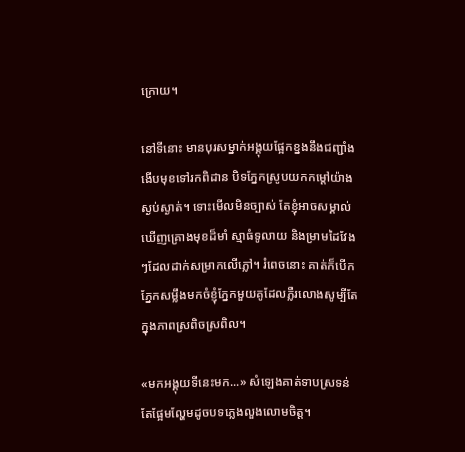ក្រោយ។

នៅទីនោះ មានបុរសម្នាក់អង្គុយផ្អែកខ្នងនឹងជញ្ជាំង ងើបមុខទៅរកពិដាន បិទភ្នែកស្រូបយកកម្តៅយ៉ាងស្ងប់ស្ងាត់។ ទោះមើលមិនច្បាស់ តែខ្ញុំអាចសម្គាល់ឃើញគ្រោងមុខដ៏មាំ ស្មាធំទូលាយ និងម្រាមដៃវែងៗដែលដាក់សម្រាកលើភ្លៅ។ រំពេចនោះ គាត់ក៏បើកភ្នែកសម្លឹងមកចំខ្ញុំភ្នែកមួយគូដែលភ្លឺរលោងសូម្បីតែក្នុងភាពស្រពិចស្រពិល។

«មកអង្គុយទីនេះមក...» សំឡេងគាត់ទាបស្រទន់ តែផ្អែមល្ហែមដូចបទភ្លេងលួងលោមចិត្ត។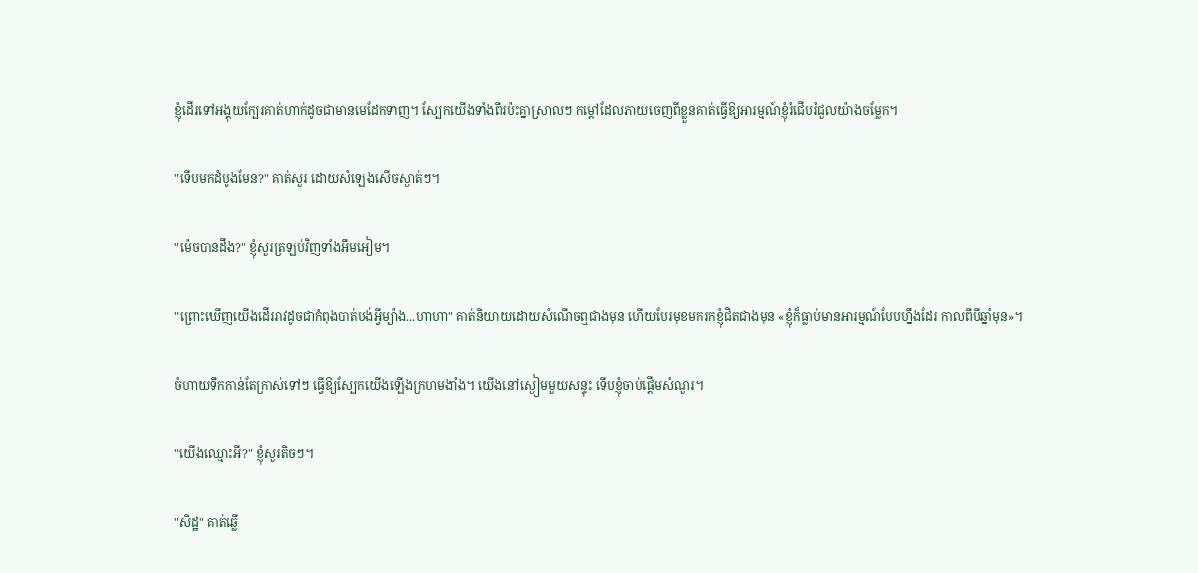ខ្ញុំដើរទៅអង្គុយក្បែរគាត់ហាក់ដូចជាមានមេដែកទាញ។ ស្បែកយើងទាំងពីរប៉ះគ្នាស្រាលៗ កម្ដៅដែលភាយចេញពីខ្លួនគាត់ធ្វើឱ្យអារម្មណ៍ខ្ញុំរំជើបរំជួលយ៉ាងចម្លែក។

"ទើបមកដំបូងមែន?" គាត់សួរ ដោយសំឡេងសើចស្ងាត់ៗ។

"ម៉េចបានដឹង?" ខ្ញុំសួរត្រឡប់វិញទាំងអឹមអៀម។

"ព្រោះឃើញយើងដើររាវដូចជាកំពុងបាត់បង់អ្វីម្យ៉ាង...ហាហា" គាត់និយាយដោយសំណើចឮជាងមុន ហើយបែរមុខមករកខ្ញុំជិតជាងមុន «ខ្ញុំក៏ធ្លាប់មានអារម្មណ៍បែបហ្នឹងដែរ កាលពីបីឆ្នាំមុន»។

ចំហាយទឹកកាន់តែក្រាស់ទៅៗ ធ្វើឱ្យស្បែកយើងឡើងក្រហមងាំង។ យើងនៅស្ងៀមមួយសន្ទុះ ទើបខ្ញុំចាប់ផ្ដើមសំណួរ។

"យើងឈ្មោះអី?" ខ្ញុំសួរតិចៗ។

"សិដ្ឋ" គាត់ឆ្លើ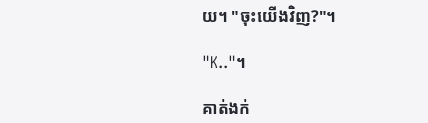យ។ "ចុះយើងវិញ?"។

"K.."។

គាត់ងក់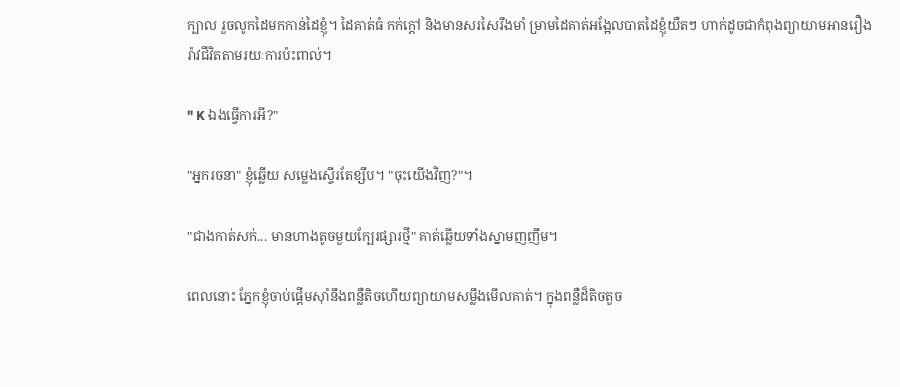ក្បាល រួចលូកដៃមកកាន់ដៃខ្ញុំ។ ដៃគាត់ធំ កក់ក្ដៅ និងមានសរសៃរឹងមាំ ម្រាមដៃគាត់អង្អែលបាតដៃខ្ញុំយឺតៗ ហាក់ដូចជាកំពុងព្យាយាមអានរឿងរ៉ាវជីវិតតាមរយៈការប៉ះពាល់។

" K ឯងធ្វើការអី?"

"អ្នករចនា" ខ្ញុំឆ្លើយ សម្លេងស្ទើរតែខ្សឹប។ "ចុះយើងវិញ?"។

"ជាងកាត់សក់... មានហាងតូចមួយក្បែរផ្សារថ្មី" គាត់ឆ្លើយទាំងស្នាមញញឹម។

ពេលនោះ ភ្នែកខ្ញុំចាប់ផ្តើមស៊ាំនឹងពន្លឺតិចហើយព្យាយាមសម្លឹងមើលគាត់។ ក្នុងពន្លឺដ៏តិចតួច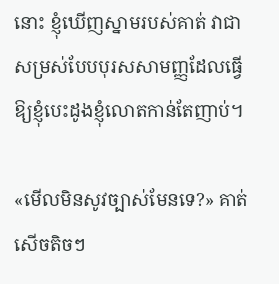នោះ ខ្ញុំឃើញស្នាមរបស់គាត់ វាជាសម្រស់បែបបុរសសាមញ្ញដែលធ្វើឱ្យខ្ញុំបេះដូងខ្ញុំលោតកាន់តែញាប់។

«មើលមិនសូវច្បាស់មែនទេ?» គាត់សើចតិចៗ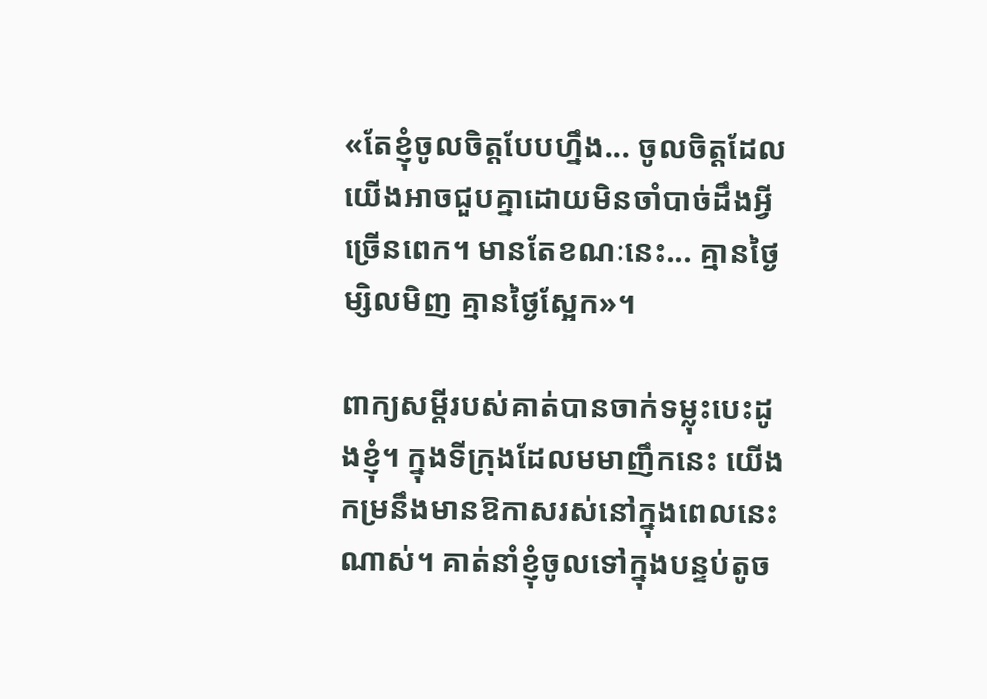«តែខ្ញុំចូលចិត្តបែបហ្នឹង... ចូលចិត្តដែលយើងអាចជួបគ្នាដោយមិនចាំបាច់ដឹងអ្វីច្រើនពេក។ មានតែខណៈនេះ... គ្មានថ្ងៃម្សិលមិញ គ្មានថ្ងៃស្អែក»។

ពាក្យសម្ដីរបស់គាត់បានចាក់ទម្លុះបេះដូងខ្ញុំ។ ក្នុងទីក្រុងដែលមមាញឹកនេះ យើងកម្រនឹងមានឱកាសរស់នៅក្នុងពេលនេះណាស់។ គាត់នាំខ្ញុំចូលទៅក្នុងបន្ទប់តូច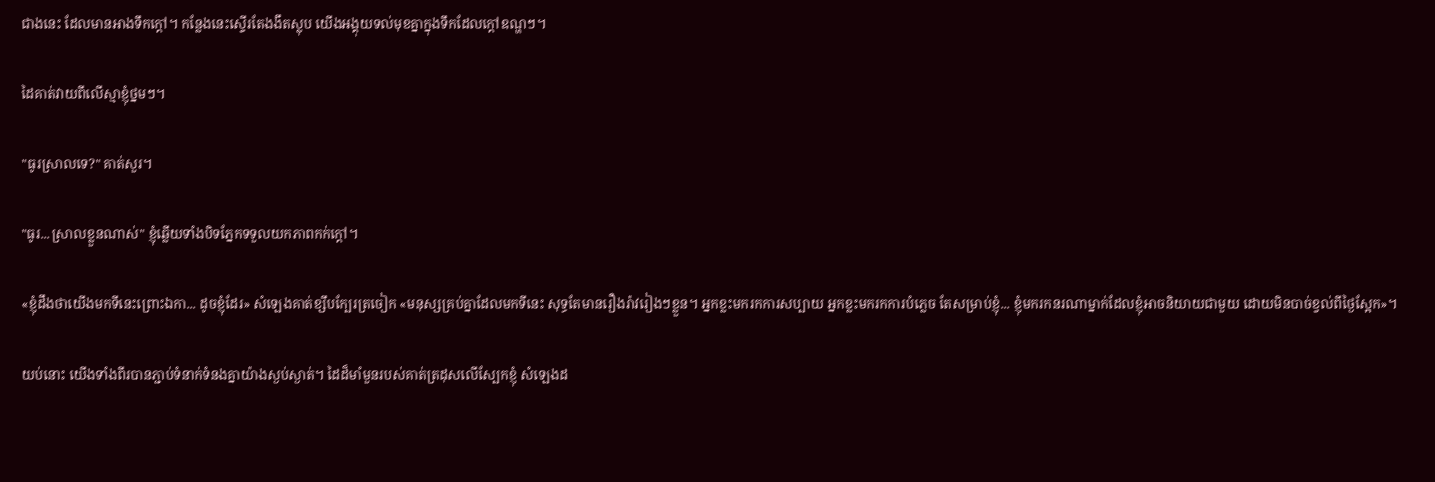ជាងនេះ ដែលមានអាងទឹកក្តៅ។ កន្លែងនេះស្ទើរតែងងឹតស្លុប យើងអង្គុយទល់មុខគ្នាក្នុងទឹកដែលក្ដៅឧណ្ហៗ។

ដៃគាត់វាយពីលើស្មាខ្ញុំថ្នមៗ។

"ធូរស្រាលទេ?" គាត់សួរ។

"ធូរ...ស្រាលខ្លួនណាស់" ខ្ញុំឆ្លើយទាំងបិទភ្នែកទទួលយកភាពកក់ក្ដៅ។

«ខ្ញុំដឹងថាយើងមកទីនេះព្រោះឯកា... ដូចខ្ញុំដែរ» សំឡេងគាត់ខ្សឹបក្បែរត្រចៀក «មនុស្សគ្រប់គ្នាដែលមកទីនេះ សុទ្ធតែមានរឿងរ៉ាវរៀងៗខ្លួន។ អ្នកខ្លះមករកការសប្បាយ អ្នកខ្លះមករកការបំភ្លេច តែសម្រាប់ខ្ញុំ... ខ្ញុំមករកនរណាម្នាក់ដែលខ្ញុំអាចនិយាយជាមួយ ដោយមិនបាច់ខ្វល់ពីថ្ងៃស្អែក»។

យប់នោះ យើងទាំងពីរបានភ្ជាប់ទំនាក់ទំនងគ្នាយ៉ាងស្ងប់ស្ងាត់។ ដៃដ៏មាំមួនរបស់គាត់ត្រដុសលើស្បែកខ្ញុំ សំឡេងដ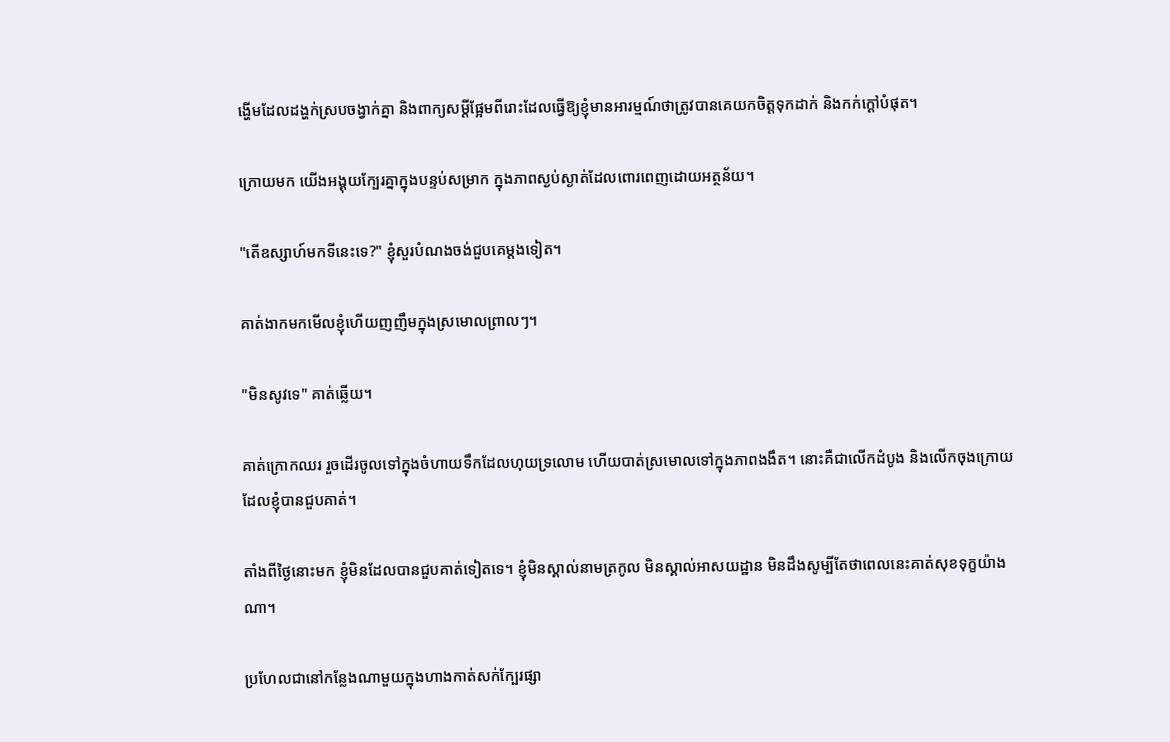ង្ហើមដែលដង្ហក់ស្របចង្វាក់គ្នា និងពាក្យសម្ដីផ្អែមពីរោះដែលធ្វើឱ្យខ្ញុំមានអារម្មណ៍ថាត្រូវបានគេយកចិត្តទុកដាក់ និងកក់ក្ដៅបំផុត។

ក្រោយមក យើងអង្គុយក្បែរគ្នាក្នុងបន្ទប់សម្រាក ក្នុងភាពស្ងប់ស្ងាត់ដែលពោរពេញដោយអត្ថន័យ។

"តើឧស្សាហ៍មកទីនេះទេ?" ខ្ញុំសួរបំណងចង់ជួបគេម្ដងទៀត។

គាត់ងាកមកមើលខ្ញុំហើយញញឹមក្នុងស្រមោលព្រាលៗ។

"មិនសូវទេ" គាត់ឆ្លើយ។

គាត់ក្រោកឈរ រួចដើរចូលទៅក្នុងចំហាយទឹកដែលហុយទ្រលោម ហើយបាត់ស្រមោលទៅក្នុងភាពងងឹត។ នោះគឺជាលើកដំបូង និងលើកចុងក្រោយដែលខ្ញុំបានជួបគាត់។

តាំងពីថ្ងៃនោះមក ខ្ញុំមិនដែលបានជួបគាត់ទៀតទេ។ ខ្ញុំមិនស្គាល់នាមត្រកូល មិនស្គាល់អាសយដ្ឋាន មិនដឹងសូម្បីតែថាពេលនេះគាត់សុខទុក្ខយ៉ាងណា។

ប្រហែលជានៅកន្លែងណាមួយក្នុងហាងកាត់សក់ក្បែរផ្សា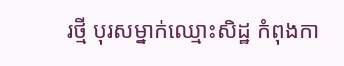រថ្មី បុរសម្នាក់ឈ្មោះសិដ្ឋ កំពុងកា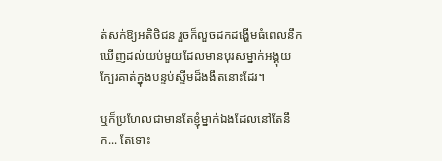ត់សក់ឱ្យអតិថិជន រួចក៏លួចដកដង្ហើមធំពេលនឹកឃើញដល់យប់មួយដែលមានបុរសម្នាក់អង្គុយក្បែរគាត់ក្នុងបន្ទប់ស្ទីមដ៏ងងឹតនោះដែរ។

ឬក៏ប្រហែលជាមានតែខ្ញុំម្នាក់ឯងដែលនៅតែនឹក... តែទោះ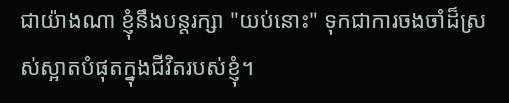ជាយ៉ាងណា ខ្ញុំនឹងបន្តរក្សា "យប់នោះ" ទុកជាការចងចាំដ៏ស្រស់ស្អាតបំផុតក្នុងជីវិតរបស់ខ្ញុំ។